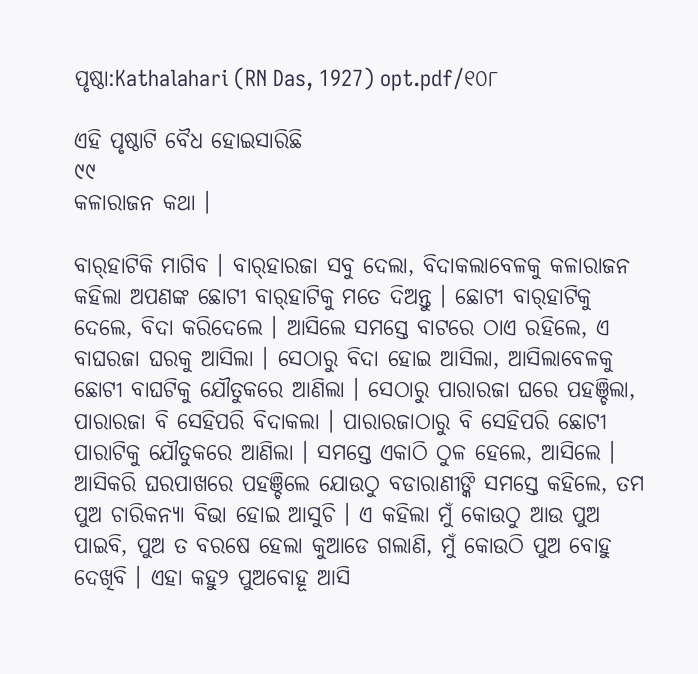ପୃଷ୍ଠା:Kathalahari (RN Das, 1927) opt.pdf/୧୦୮

ଏହି ପୃଷ୍ଠାଟି ବୈଧ ହୋଇସାରିଛି
୯୯
କଳାରାଜନ କଥା ।

ବାର୍‌ହାଟିକି ମାଗିବ । ବାର୍‌ହାରଜା ସବୁ ଦେଲା, ବିଦାକଲାବେଳକୁ କଳାରାଜନ କହିଲା ଅପଣଙ୍କ ଛୋଟୀ ବାର୍‌ହାଟିକୁ ମତେ ଦିଅନ୍ତୁ । ଛୋଟୀ ବାର୍‌ହାଟିକୁ ଦେଲେ, ବିଦା କରିଦେଲେ । ଆସିଲେ ସମସ୍ତେ ବାଟରେ ଠାଏ ରହିଲେ, ଏ ବାଘରଜା ଘରକୁ ଆସିଲା । ସେଠାରୁ ବିଦା ହୋଇ ଆସିଲା, ଆସିଲାବେଳକୁ ଛୋଟୀ ବାଘଟିକୁ ଯୌତୁକରେ ଆଣିଲା । ସେଠାରୁ ପାରାରଜା ଘରେ ପହଞ୍ଚିଲା, ପାରାରଜା ବି ସେହିପରି ବିଦାକଲା । ପାରାରଜାଠାରୁ ବି ସେହିପରି ଛୋଟୀ ପାରାଟିକୁ ଯୌତୁକରେ ଆଣିଲା । ସମସ୍ତେ ଏକାଠି ଠୁଳ ହେଲେ, ଆସିଲେ । ଆସିକରି ଘରପାଖରେ ପହଞ୍ଚିଲେ ଯୋଉଠୁ ବଡାରାଣୀଙ୍କି ସମସ୍ତେ କହିଲେ, ତମ ପୁଅ ଚାରିକନ୍ୟା ବିଭା ହୋଇ ଆସୁଚି । ଏ କହିଲା ମୁଁ କୋଉଠୁ ଆଉ ପୁଅ ପାଇବି, ପୁଅ ତ ବରଷେ ହେଲା କୁଆଡେ ଗଲାଣି, ମୁଁ କୋଉଠି ପୁଅ ବୋହୁ ଦେଖିବି । ଏହା କହୁ୨ ପୁଅବୋହୂ ଆସି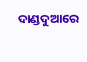ଦାଣ୍ଡଦୁଆରେ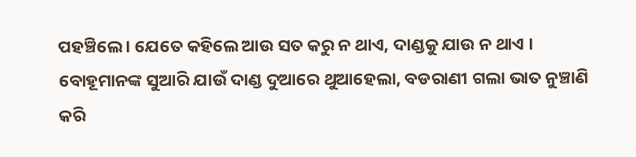ପହଞ୍ଚିଲେ । ଯେତେ କହିଲେ ଆଉ ସତ କରୁ ନ ଥାଏ, ଦାଣ୍ଡକୁ ଯାଉ ନ ଥାଏ । ବୋହୂମାନଙ୍କ ସୁଆରି ଯାଉଁ ଦାଣ୍ଡ ଦୁଆରେ ଥୁଆହେଲା, ବଡରାଣୀ ଗଲା ଭାତ ନୁଞ୍ଚାଣି କରି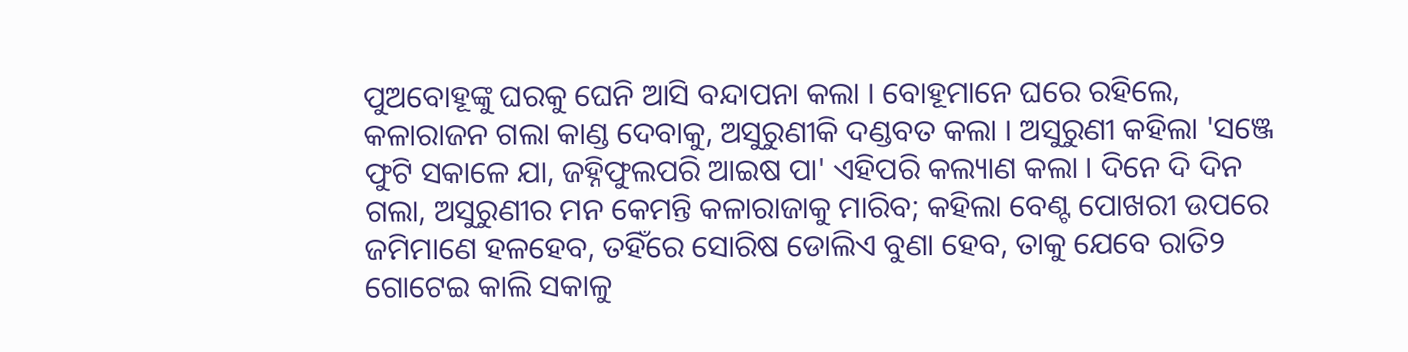ପୁଅବୋହୂଙ୍କୁ ଘରକୁ ଘେନି ଆସି ବନ୍ଦାପନା କଲା । ବୋହୂମାନେ ଘରେ ରହିଲେ, କଳାରାଜନ ଗଲା କାଣ୍ଡ ଦେବାକୁ, ଅସୁରୁଣୀକି ଦଣ୍ଡବତ କଲା । ଅସୁରୁଣୀ କହିଲା 'ସଞ୍ଜେ ଫୁଟି ସକାଳେ ଯା, ଜହ୍ନିଫୁଲପରି ଆଇଷ ପା' ଏହିପରି କଲ୍ୟାଣ କଲା । ଦିନେ ଦି ଦିନ ଗଲା, ଅସୁରୁଣୀର ମନ କେମନ୍ତି କଳାରାଜାକୁ ମାରିବ; କହିଲା ବେଣ୍ଟ ପୋଖରୀ ଉପରେ ଜମିମାଣେ ହଳହେବ, ତହିଁରେ ସୋରିଷ ଡୋଲିଏ ବୁଣା ହେବ, ତାକୁ ଯେବେ ରାତି୨ ଗୋଟେଇ କାଲି ସକାଳୁ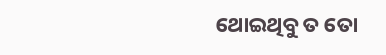ଥୋଇଥିବୁ ତ ତୋ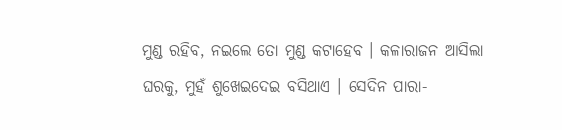ମୁଣ୍ଡ ରହିବ, ନଇଲେ ତୋ ମୁଣ୍ଡ କଟାହେବ । କଳାରାଜନ ଆସିଲା ଘରକୁ, ମୁହଁ ଶୁଖେଇଦେଇ ବସିଥାଏ । ସେଦିନ ପାରା-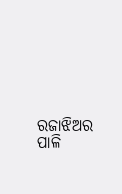ରଜାଝିଅର ପାଳି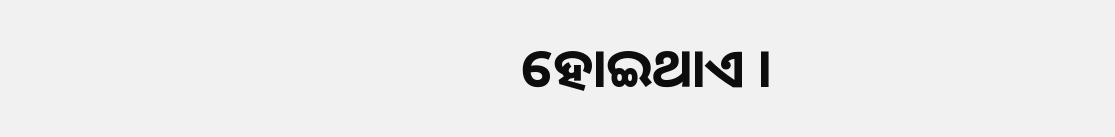ହୋଇଥାଏ ।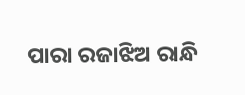ପାରା ରଜାଝିଅ ରାନ୍ଧି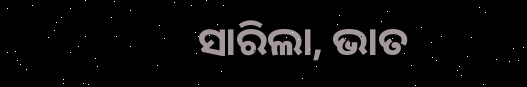ସାରିଲା, ଭାତ